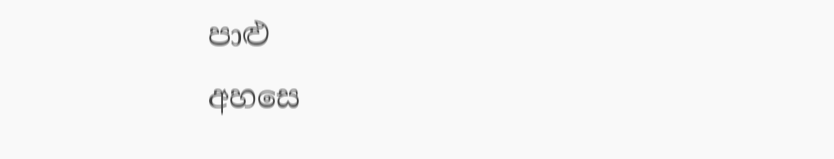පාළු
අහසෙ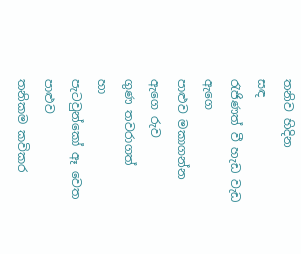තනිව හිදින
සඳ
රැජිණත් වී හැඩ වැඩ
ඇගෙ
පාළුව මකාගන්න
ඇගෙ රුව
ගුණ තවරාගත්
හා
පැටවුන්කෝ ඈ වෙත
පාළුව
තනිකම කවිකර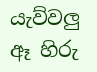යැව්වලු
ඈ හිරු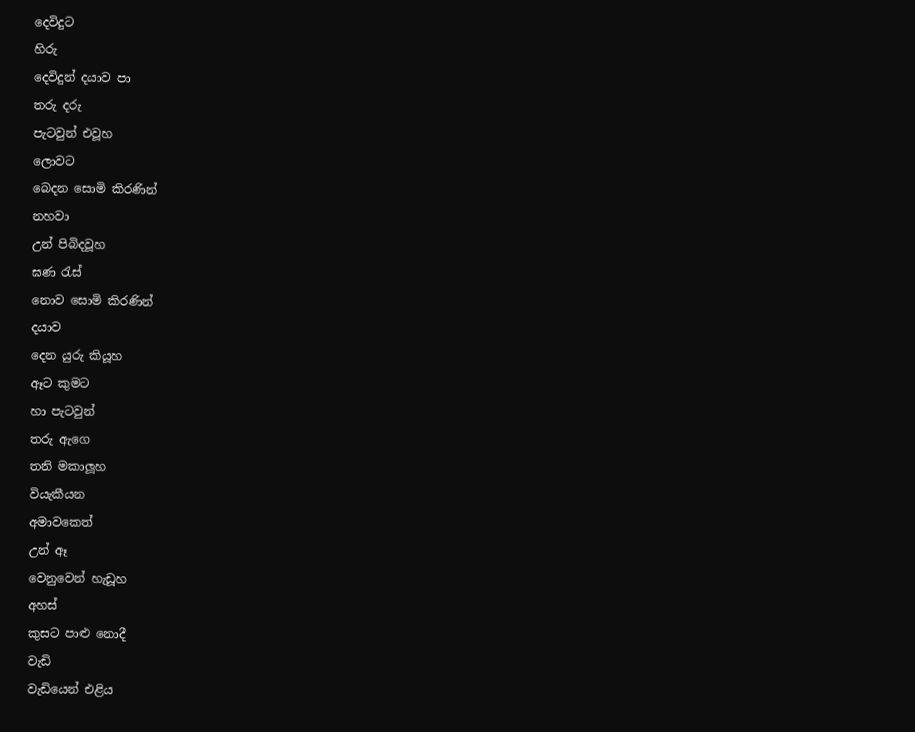දෙවිදුට
හිරු
දෙවිදුන් දයාව පා
තරු දරු
පැටවුන් එවූහ
ලොවට
බෙදන සොමි කිරණින්
නහවා
උන් පිබිදවූහ
ඝණ රැස්
නොව සොමි කිරණින්
දයාව
දෙන යුරු කියූහ
ඈට කුමට
හා පැටවුන්
තරු ඇගෙ
තනි මකාලූහ
වියැකීයන
අමාවකෙත්
උන් ඈ
වෙනුවෙන් හැඩූහ
අහස්
කුසට පාළු නොදී
වැඩි
වැඩියෙන් එළිය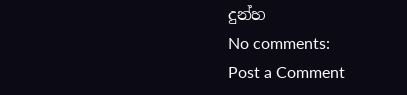දුන්හ
No comments:
Post a Comment